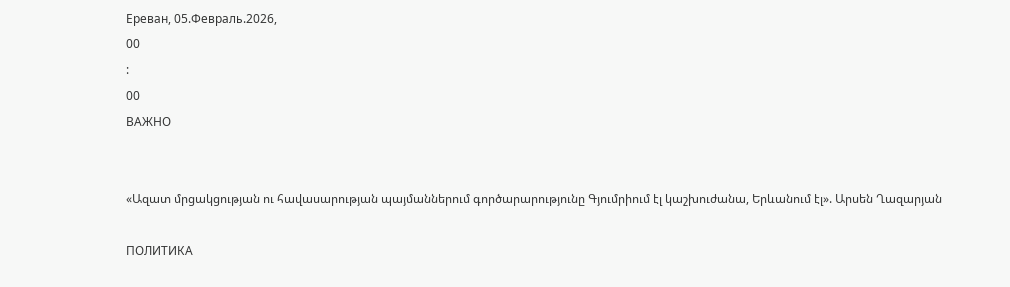Ереван, 05.Февраль.2026,
00
:
00
ВАЖНО


«Ազատ մրցակցության ու հավասարության պայմաններում գործարարությունը Գյումրիում էլ կաշխուժանա, Երևանում էլ». Արսեն Ղազարյան

ПОЛИТИКА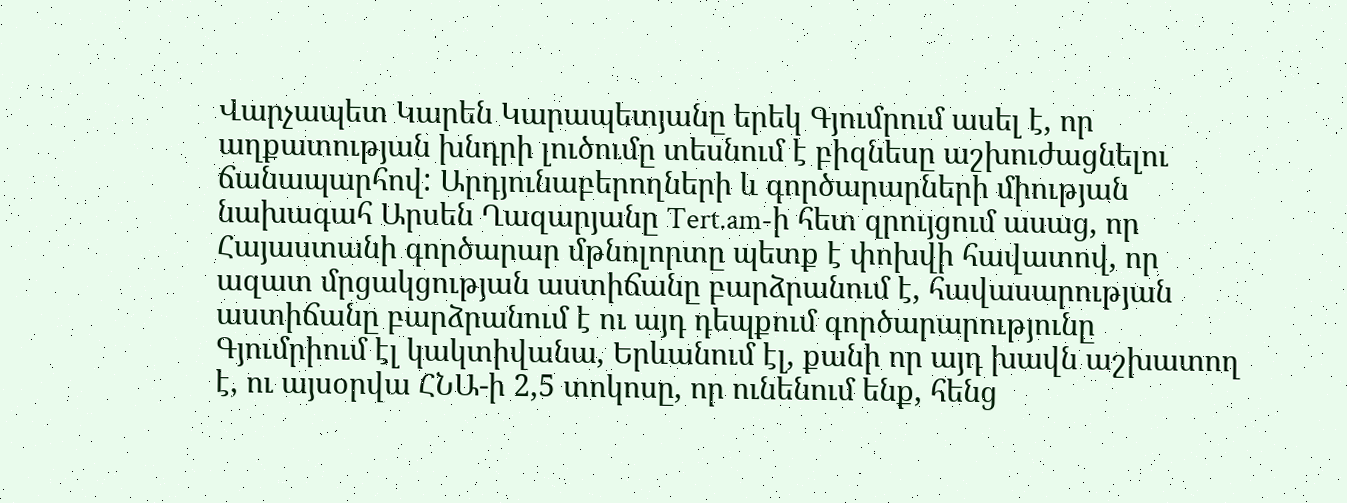Վարչապետ Կարեն Կարապետյանը երեկ Գյումրում ասել է, որ աղքատության խնդրի լուծումը տեսնում է բիզնեսը աշխուժացնելու ճանապարհով: Արդյունաբերողների և գործարարների միության նախագահ Արսեն Ղազարյանը Tert.am-ի հետ զրույցում ասաց, որ Հայաստանի գործարար մթնոլորտը պետք է փոխվի հավատով, որ ազատ մրցակցության աստիճանը բարձրանում է, հավասարության աստիճանը բարձրանում է ու այդ դեպքում գործարարությունը Գյումրիում էլ կակտիվանա, Երևանում էլ, քանի որ այդ խավն աշխատող է, ու այսօրվա ՀՆԱ-ի 2,5 տոկոսը, որ ունենում ենք, հենց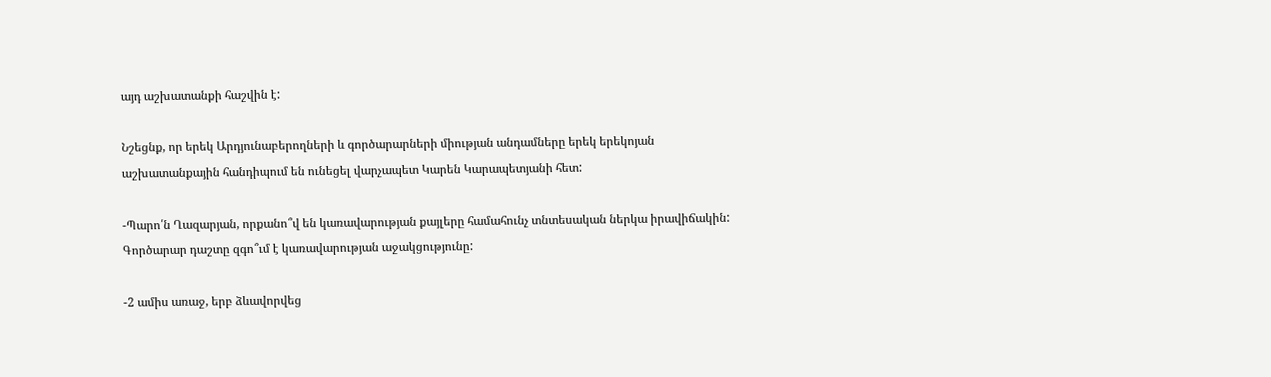այդ աշխատանքի հաշվին է:

Նշեցնք, որ երեկ Արդյունաբերողների և գործարարների միության անդամները երեկ երեկոյան աշխատանքային հանդիպում են ունեցել վարչապետ Կարեն Կարապետյանի հետ:

-Պարո՛ն Ղազարյան, որքանո՞վ են կառավարության քայլերը համահունչ տնտեսական ներկա իրավիճակին: Գործարար դաշտը զգո՞ւմ է կառավարության աջակցությունը:

-2 ամիս առաջ, երբ ձևավորվեց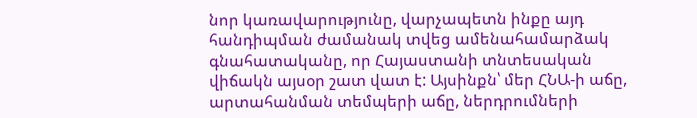նոր կառավարությունը, վարչապետն ինքը այդ հանդիպման ժամանակ տվեց ամենահամարձակ գնահատականը, որ Հայաստանի տնտեսական վիճակն այսօր շատ վատ է: Այսինքն՝ մեր ՀՆԱ-ի աճը, արտահանման տեմպերի աճը, ներդրումների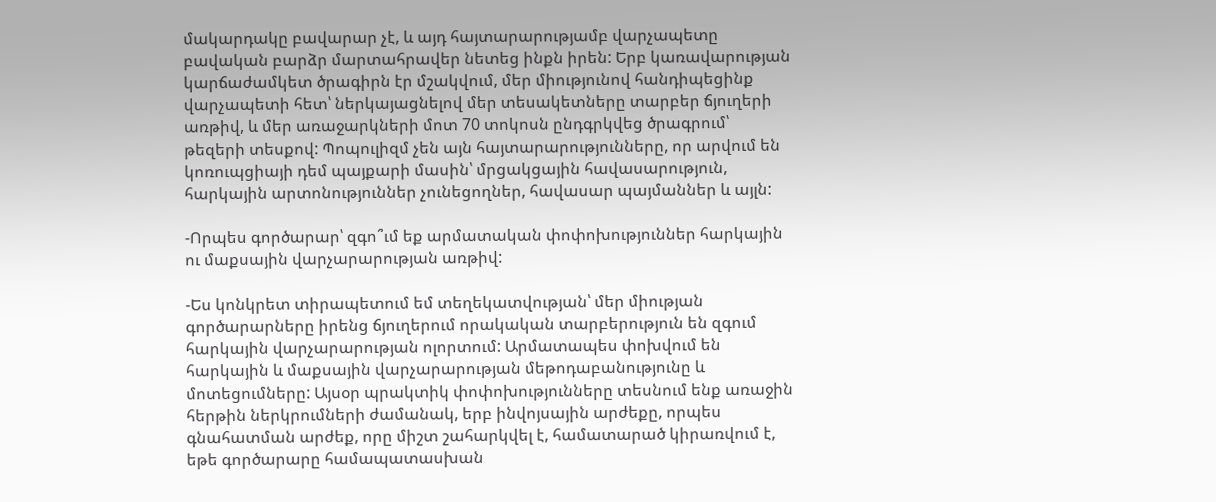մակարդակը բավարար չէ, և այդ հայտարարությամբ վարչապետը բավական բարձր մարտահրավեր նետեց ինքն իրեն: Երբ կառավարության կարճաժամկետ ծրագիրն էր մշակվում, մեր միությունով հանդիպեցինք վարչապետի հետ՝ ներկայացնելով մեր տեսակետները տարբեր ճյուղերի առթիվ, և մեր առաջարկների մոտ 70 տոկոսն ընդգրկվեց ծրագրում՝ թեզերի տեսքով: Պոպուլիզմ չեն այն հայտարարությունները, որ արվում են կոռուպցիայի դեմ պայքարի մասին՝ մրցակցային հավասարություն, հարկային արտոնություններ չունեցողներ, հավասար պայմաններ և այլն:

-Որպես գործարար՝ զգո՞ւմ եք արմատական փոփոխություններ հարկային ու մաքսային վարչարարության առթիվ:

-Ես կոնկրետ տիրապետում եմ տեղեկատվության՝ մեր միության գործարարները իրենց ճյուղերում որակական տարբերություն են զգում հարկային վարչարարության ոլորտում: Արմատապես փոխվում են հարկային և մաքսային վարչարարության մեթոդաբանությունը և մոտեցումները: Այսօր պրակտիկ փոփոխությունները տեսնում ենք առաջին հերթին ներկրումների ժամանակ, երբ ինվոյսային արժեքը, որպես գնահատման արժեք, որը միշտ շահարկվել է, համատարած կիրառվում է, եթե գործարարը համապատասխան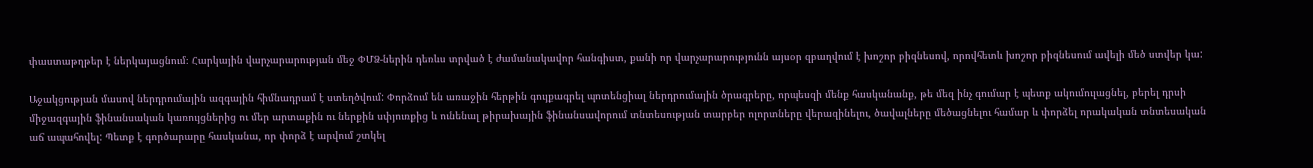փաստաթղթեր է ներկայացնում։ Հարկային վարչարարության մեջ ՓՄՁ-ներին դեռևս տրված է ժամանակավոր հանգիստ, քանի որ վարչարարությունն այսօր զբաղվում է խոշոր բիզնեսով, որովհետև խոշոր բիզնեսում ավելի մեծ ստվեր կա:

Աջակցության մասով ներդրումային ազգային հիմնադրամ է ստեղծվում: Փորձում են առաջին հերթին գույքագրել պոտենցիալ ներդրումային ծրագրերը, որպեսզի մենք հասկանանք, թե մեզ ինչ գումար է պետք ակումուլացնել, բերել դրսի միջազգային ֆինանսական կառույցներից ու մեր արտաքին ու ներքին սփյուռքից և ունենալ թիրախային ֆինանսավորում տնտեսության տարբեր ոլորտները վերազինելու, ծավալները մեծացնելու համար և փորձել որակական տնտեսական աճ ապահովել: Պետք է գործարարը հասկանա, որ փորձ է արվում շտկել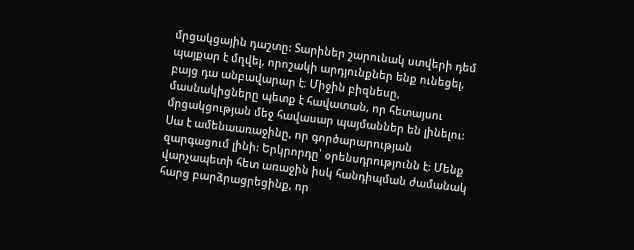մրցակցային դաշտը: Տարիներ շարունակ ստվերի դեմ պայքար է մղվել, որոշակի արդյունքներ ենք ունեցել, բայց դա անբավարար է։ Միջին բիզնեսը, մասնակիցները պետք է հավատան, որ հետայսու մրցակցության մեջ հավասար պայմաններ են լինելու: Սա է ամենաառաջինը, որ գործարարության զարգացում լինի: Երկրորդը՝ օրենսդրությունն է: Մենք վարչապետի հետ առաջին իսկ հանդիպման ժամանակ հարց բարձրացրեցինք, որ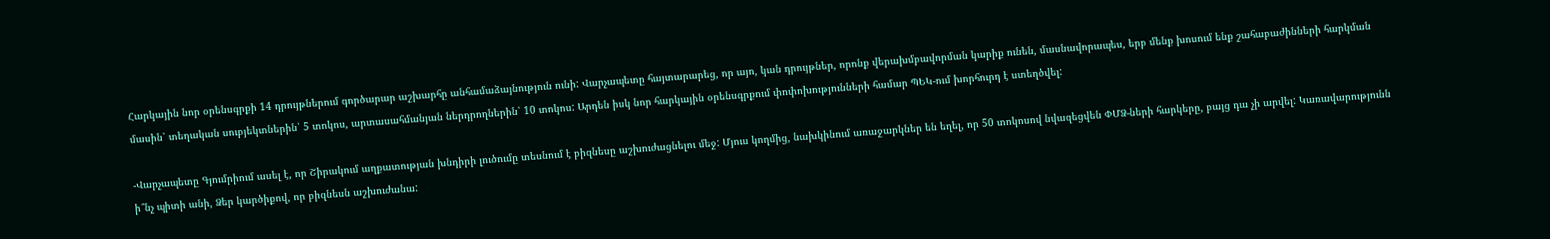Հարկային նոր օրենսգրքի 14 դրույթներում գործարար աշխարհը անհամաձայնություն ունի: Վարչապետը հայտարարեց, որ այո, կան դրույթներ, որոնք վերախմբավորման կարիք ունեն, մասնավորապես, երբ մենք խոսում ենք շահաբաժինների հարկման մասին՝ տեղական սուբյեկտներին՝ 5 տոկոս, արտասահմանյան ներդրողներին՝ 10 տոկոս: Արդեն իսկ նոր հարկային օրենսգրքում փոփոխությունների համար ՊԵԿ-ում խորհուրդ է ստեղծվել:

-Վարչապետը Գյումրիում ասել է, որ Շիրակում աղքատության խնդիրի լուծումը տեսնում է բիզնեսը աշխուժացնելու մեջ: Մյուս կողմից, նախկինում առաջարկներ են եղել, որ 50 տոկոսով նվազեցվեն ՓՄՁ-ների հարկերը, բայց դա չի արվել: Կառավարությունն ի՞նչ պիտի անի, Ձեր կարծիքով, որ բիզնեսն աշխուժանա: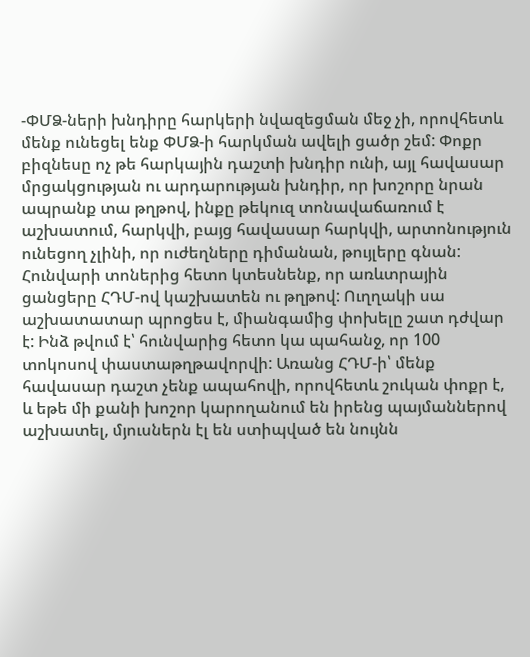-ՓՄՁ-ների խնդիրը հարկերի նվազեցման մեջ չի, որովհետև մենք ունեցել ենք ՓՄՁ-ի հարկման ավելի ցածր շեմ: Փոքր բիզնեսը ոչ թե հարկային դաշտի խնդիր ունի, այլ հավասար մրցակցության ու արդարության խնդիր, որ խոշորը նրան ապրանք տա թղթով, ինքը թեկուզ տոնավաճառում է աշխատում, հարկվի, բայց հավասար հարկվի, արտոնություն ունեցող չլինի, որ ուժեղները դիմանան, թույլերը գնան: Հունվարի տոներից հետո կտեսնենք, որ առևտրային ցանցերը ՀԴՄ-ով կաշխատեն ու թղթով: Ուղղակի սա աշխատատար պրոցես է, միանգամից փոխելը շատ դժվար է: Ինձ թվում է՝ հունվարից հետո կա պահանջ, որ 100 տոկոսով փաստաթղթավորվի: Առանց ՀԴՄ-ի՝ մենք հավասար դաշտ չենք ապահովի, որովհետև շուկան փոքր է, և եթե մի քանի խոշոր կարողանում են իրենց պայմաններով աշխատել, մյուսներն էլ են ստիպված են նույնն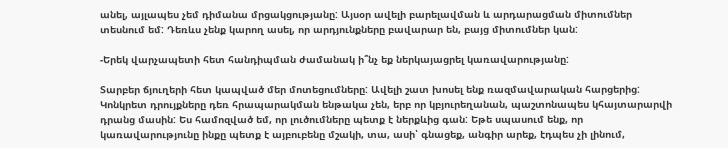անել, այլապես չեմ դիմանա մրցակցությանը: Այսօր ավելի բարելավման և արդարացման միտումներ տեսնում եմ: Դեռևս չենք կարող ասել, որ արդյունքները բավարար են, բայց միտումներ կան:

-Երեկ վարչապետի հետ հանդիպման ժամանակ ի՞նչ եք ներկայացրել կառավարությանը:

Տարբեր ճյուղերի հետ կապված մեր մոտեցումները: Ավելի շատ խոսել ենք ռազմավարական հարցերից: Կոնկրետ դրույքները դեռ հրապարակման ենթակա չեն, երբ որ կբյուրեղանան, պաշտոնապես կհայտարարվի դրանց մասին: Ես համոզված եմ, որ լուծումները պետք է ներքևից գան: Եթե սպասում ենք, որ կառավարությունը ինքը պետք է այբուբենը մշակի, տա, ասի՝ գնացեք, անգիր արեք, էդպես չի լինում,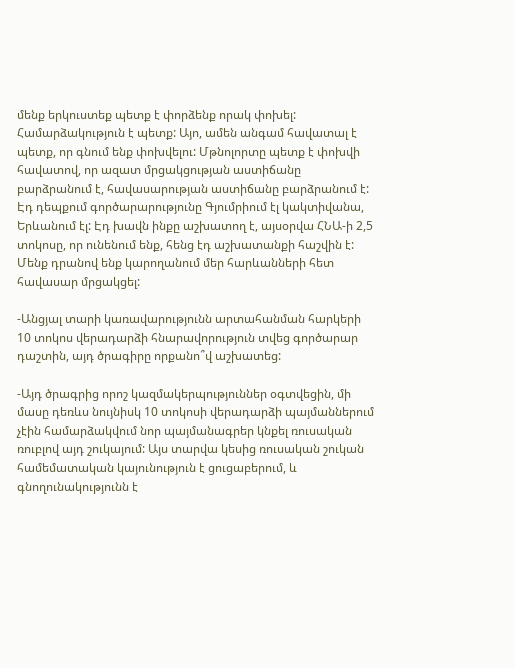մենք երկուստեք պետք է փորձենք որակ փոխել: Համարձակություն է պետք: Այո, ամեն անգամ հավատալ է պետք, որ գնում ենք փոխվելու: Մթնոլորտը պետք է փոխվի հավատով, որ ազատ մրցակցության աստիճանը բարձրանում է, հավասարության աստիճանը բարձրանում է: Էդ դեպքում գործարարությունը Գյումրիում էլ կակտիվանա, Երևանում էլ: Էդ խավն ինքը աշխատող է, այսօրվա ՀՆԱ-ի 2,5 տոկոսը, որ ունենում ենք, հենց էդ աշխատանքի հաշվին է: Մենք դրանով ենք կարողանում մեր հարևանների հետ հավասար մրցակցել:

-Անցյալ տարի կառավարությունն արտահանման հարկերի 10 տոկոս վերադարձի հնարավորություն տվեց գործարար դաշտին, այդ ծրագիրը որքանո՞վ աշխատեց:

-Այդ ծրագրից որոշ կազմակերպություններ օգտվեցին, մի մասը դեռևս նույնիսկ 10 տոկոսի վերադարձի պայմաններում չէին համարձակվում նոր պայմանագրեր կնքել ռուսական ռուբլով այդ շուկայում: Այս տարվա կեսից ռուսական շուկան համեմատական կայունություն է ցուցաբերում, և գնողունակությունն է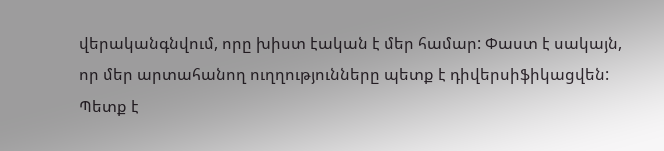վերականգնվում, որը խիստ էական է մեր համար: Փաստ է սակայն, որ մեր արտահանող ուղղությունները պետք է դիվերսիֆիկացվեն: Պետք է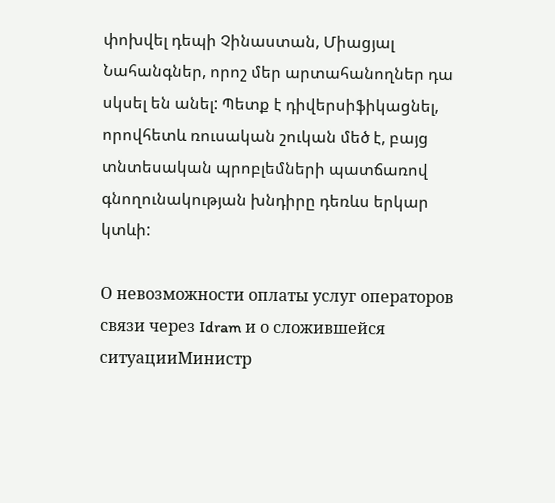փոխվել դեպի Չինաստան, Միացյալ Նահանգներ, որոշ մեր արտահանողներ դա սկսել են անել: Պետք է դիվերսիֆիկացնել, որովհետև ռուսական շուկան մեծ է, բայց տնտեսական պրոբլեմների պատճառով գնողունակության խնդիրը դեռևս երկար կտևի:

О невозможности оплаты услуг операторов связи через Idram и о сложившейся ситуацииМинистр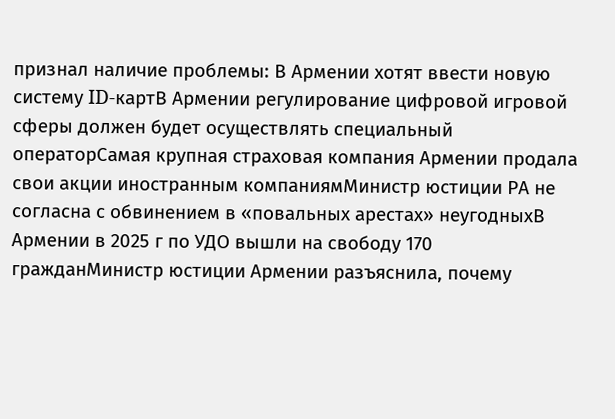признал наличие проблемы: В Армении хотят ввести новую систему ID-картВ Армении регулирование цифровой игровой сферы должен будет осуществлять специальный операторСамая крупная страховая компания Армении продала свои акции иностранным компаниямМинистр юстиции РА не согласна с обвинением в «повальных арестах» неугодныхВ Армении в 2025 г по УДО вышли на свободу 170 гражданМинистр юстиции Армении разъяснила, почему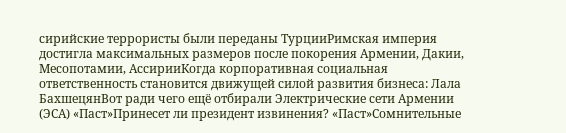сирийские террористы были переданы ТурцииРимская империя достигла максимальных размеров после покорения Армении, Дакии, Месопотамии, АссирииКогда корпоративная социальная ответственность становится движущей силой развития бизнеса: Лала БахшецянВот ради чего ещё отбирали Электрические сети Армении (ЭСА) «Паст»Принесет ли президент извинения? «Паст»Сомнительные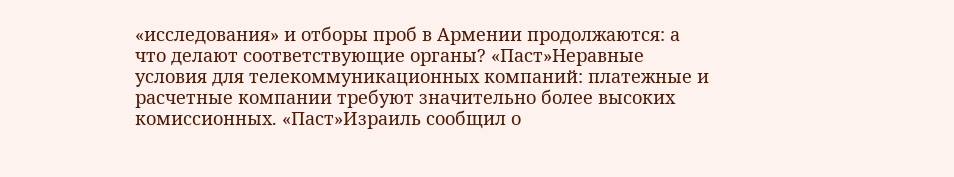«исследования» и отборы проб в Армении продолжаются: а что делают соответствующие органы? «Паст»Неравные условия для телекоммуникационных компаний: платежные и расчетные компании требуют значительно более высоких комиссионных. «Паст»Израиль сообщил о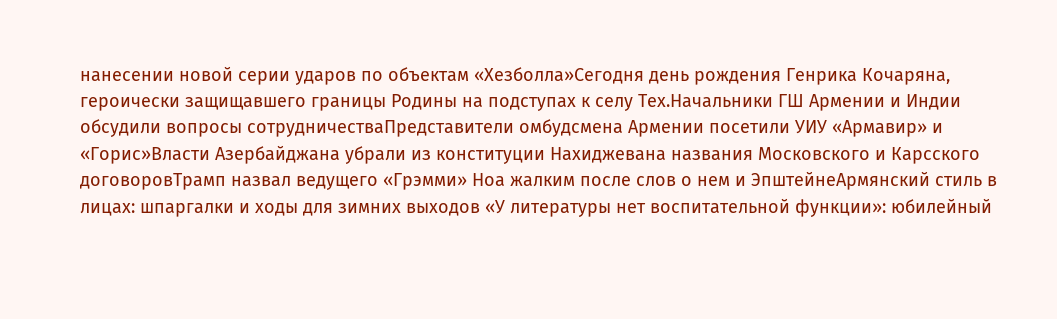нанесении новой серии ударов по объектам «Хезболла»Сегодня день рождения Генрика Кочаряна, героически защищавшего границы Родины на подступах к селу Тех.Начальники ГШ Армении и Индии обсудили вопросы сотрудничестваПредставители омбудсмена Армении посетили УИУ «Армавир» и «Горис»Власти Азербайджана убрали из конституции Нахиджевана названия Московского и Карсского договоровТрамп назвал ведущего «Грэмми» Ноа жалким после слов о нем и ЭпштейнеАрмянский стиль в лицах: шпаргалки и ходы для зимних выходов «У литературы нет воспитательной функции»: юбилейный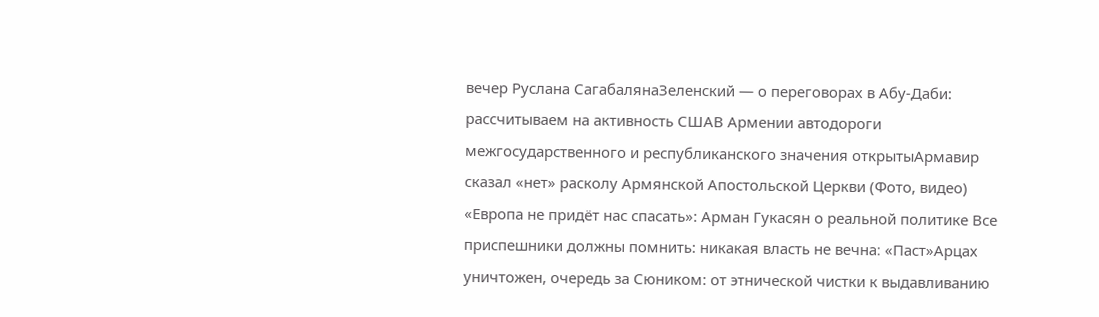вечер Руслана СагабалянаЗеленский — о переговорах в Абу-Даби: рассчитываем на активность СШАВ Армении автодороги межгосударственного и республиканского значения открытыАрмавир сказал «нет» расколу Армянской Апостольской Церкви (Фото, видео) «Европа не придёт нас спасать»: Арман Гукасян о реальной политике Все приспешники должны помнить: никакая власть не вечна։ «Паст»Арцах уничтожен, очередь за Сюником: от этнической чистки к выдавливанию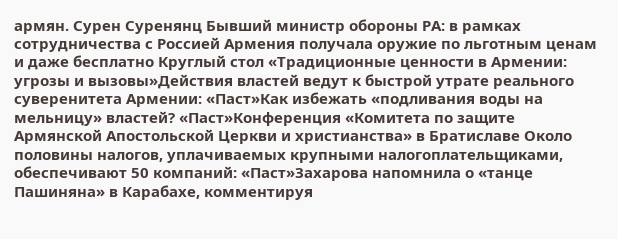армян. Сурен Суренянц Бывший министр обороны РА: в рамках сотрудничества с Россией Армения получала оружие по льготным ценам и даже бесплатно Круглый стол «Традиционные ценности в Армении: угрозы и вызовы»Действия властей ведут к быстрой утрате реального суверенитета Армении: «Паст»Как избежать «подливания воды на мельницу» властей? «Паст»Конференция «Комитета по защите Армянской Апостольской Церкви и христианства» в Братиславе Около половины налогов, уплачиваемых крупными налогоплательщиками, обеспечивают 50 компаний: «Паст»Захарова напомнила о «танце Пашиняна» в Карабахе, комментируя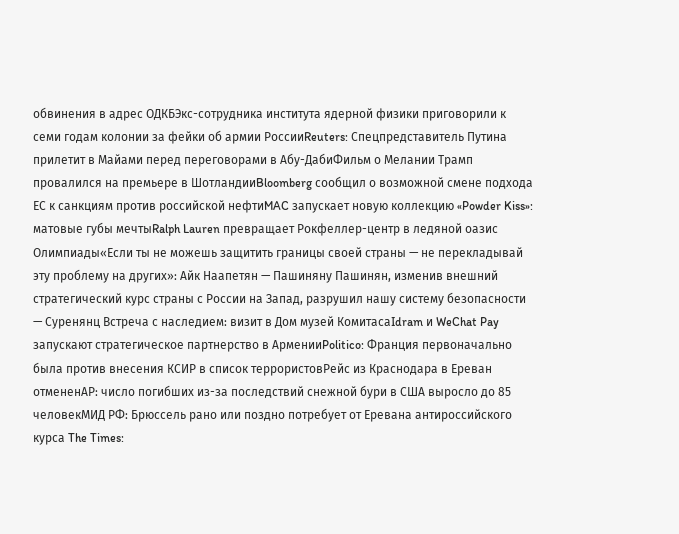обвинения в адрес ОДКБЭкс-сотрудника института ядерной физики приговорили к семи годам колонии за фейки об армии РоссииReuters: Спецпредставитель Путина прилетит в Майами перед переговорами в Абу-ДабиФильм о Мелании Трамп провалился на премьере в ШотландииBloomberg сообщил о возможной смене подхода ЕС к санкциям против российской нефтиMAC запускает новую коллекцию «Powder Kiss»: матовые губы мечтыRalph Lauren превращает Рокфеллер-центр в ледяной оазис Олимпиады«Если ты не можешь защитить границы своей страны — не перекладывай эту проблему на других»: Айк Наапетян — Пашиняну Пашинян, изменив внешний стратегический курс страны с России на Запад, разрушил нашу систему безопасности — Суренянц Встреча с наследием: визит в Дом музей КомитасаIdram и WeChat Pay запускают стратегическое партнерство в АрменииPolitico: Франция первоначально была против внесения КСИР в список террористовРейс из Краснодара в Ереван отмененAP: число погибших из-за последствий снежной бури в США выросло до 85 человекМИД РФ: Брюссель рано или поздно потребует от Еревана антироссийского курса The Times: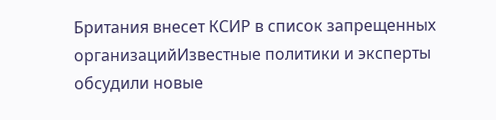Британия внесет КСИР в список запрещенных организацийИзвестные политики и эксперты обсудили новые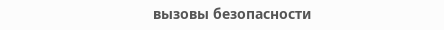вызовы безопасности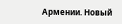Армении. Новый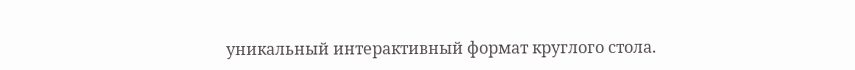уникальный интерактивный формат круглого стола.